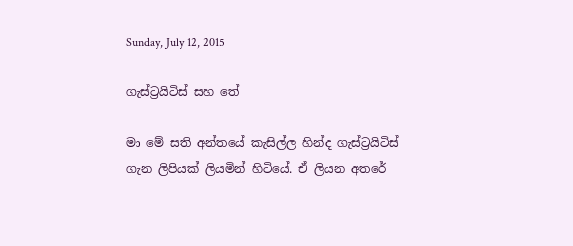Sunday, July 12, 2015

ගැස්ට්‍රයිටිස් සහ තේ

මා මේ සති අන්තයේ කැසිල්ල හින්ද ගැස්ට්‍රයිටිස් ගැන ලිපියක් ලියමින් හිටියේ. ඒ ලියන අතරේ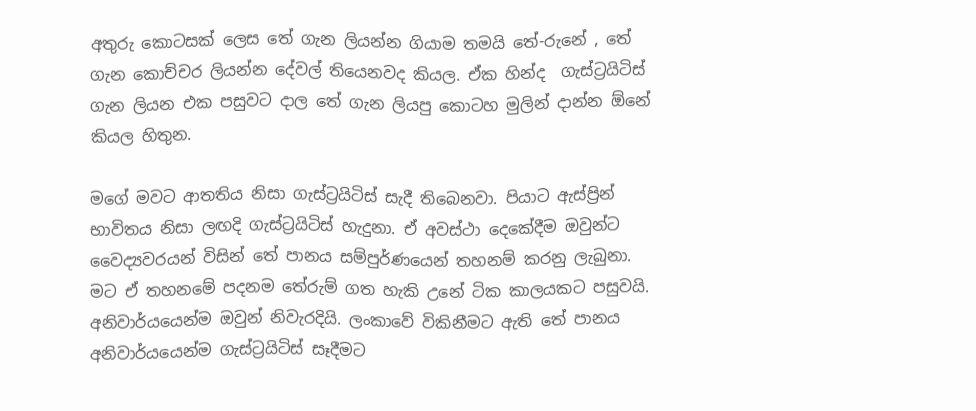අතුරු කොටසක් ලෙස තේ ගැන ලියන්න ගියාම තමයි තේ-රුනේ , තේ ගැන කොච්චර ලියන්න දේවල් තියෙනවද කියල. ඒක හින්ද  ගැස්ට්‍රයිටිස් ගැන ලියන එක පසුවට දාල තේ ගැන ලියපු කොටහ මුලින් දාන්න ඕනේ කියල හිතුන.

මගේ මවට ආතතිය නිසා ගැස්ට්‍රයිටිස් සැදී තිබෙනවා. පියාට ඇස්ප්‍රින් භාවිතය නිසා ලඟදි ගැස්ට්‍රයිටිස් හැදුනා. ඒ අවස්ථා දෙකේදීම ඔවුන්ට වෛද්‍යවරයන් විසින් තේ පානය සම්පුර්ණයෙන් තහනම් කරනු ලැබුනා. මට ඒ තහනමේ පදනම තේරුම් ගත හැකි උනේ ටික කාලයකට පසුවයි. අනිවාර්යයෙන්ම ඔවුන් නිවැරදියි. ලංකාවේ විකිනීමට ඇති තේ පානය   අනිවාර්යයෙන්ම ගැස්ට්‍රයිටිස් සෑදීමට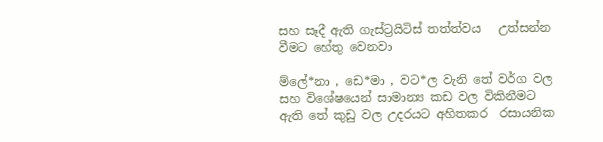සහ සෑදී ඇති ගැස්ට්‍රයිටිස් තත්ත්වය   උත්සන්න වීමට හේතු වෙනවා

ම්ලේ*නා , ඩෙ*මා , වට*ල වැනි තේ වර්ග වල සහ විශේෂයෙන් සාමාන්‍ය කඩ වල විකිනීමට ඇති තේ කුඩු වල උදරයට අහිතකර  රසායනික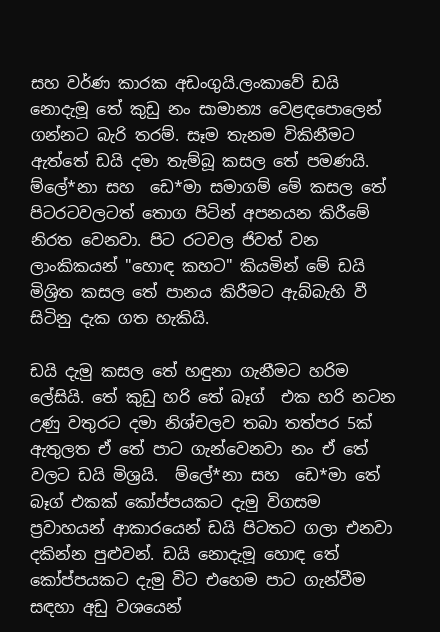සහ වර්ණ කාරක අඩංගුයි.ලංකාවේ ඩයි නොදැමූ තේ කුඩු නං සාමාන්‍ය වෙළඳපොලෙන් ගන්නට බැරි තරම්. සෑම තැනම විකිනීමට ඇත්තේ ඩයි දමා තැම්බූ කසල තේ පමණයි.    ම්ලේ*නා සහ  ඩෙ*මා සමාගම් මේ කසල තේ පිටරටවලටත් තොග පිටින් අපනයන කිරීමේ නිරත වෙනවා. පිට රටවල ජිවත් වන ලාංකිකයන් "හොඳ කහට" කියමින් මේ ඩයි මිශ්‍රිත කසල තේ පානය කිරීමට ඇබ්බැහි වී සිටිනු දැක ගත හැකියි.

ඩයි දැමු කසල තේ හඳුනා ගැනීමට හරිම ලේසියි. තේ කුඩු හරි තේ බෑග්  එක හරි නටන උණු වතුරට දමා නිශ්චලව තබා තත්පර 5ක් ඇතුලත ඒ තේ පාට ගැන්වෙනවා නං ඒ තේ වලට ඩයි මිශ්‍රයි.  ම්ලේ*නා සහ  ඩෙ*මා තේ බෑග් එකක් කෝප්පයකට දැමු විගසම   ප්‍රවාහයන් ආකාරයෙන් ඩයි පිටතට ගලා එනවා දකින්න පුළුවන්. ඩයි නොදැමූ හොඳ තේ කෝප්පයකට දැමු විට එහෙම පාට ගැන්වීම සඳහා අඩු වශයෙන්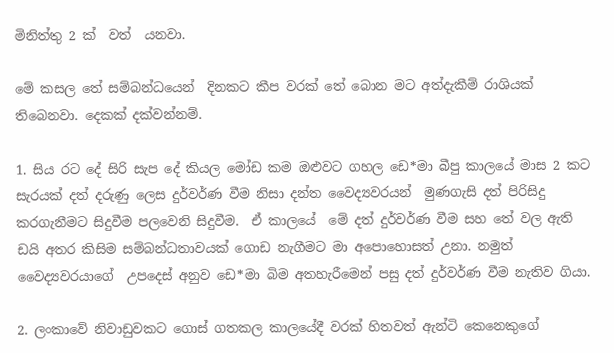මිනිත්තු 2 ක්  වත්  යනවා.

මේ කසල තේ සම්බන්ධයෙන්  දිනකට කීප වරක් තේ බොන මට අත්දැකීම් රාශියක් තිබෙනවා. දෙකක් දක්වන්නම්.

1. සිය රට දේ සිරි සැප දේ කියල මෝඩ කම ඔළුවට ගහල ඩෙ*මා බීපු කාලයේ මාස 2 කට සැරයක් දත් දරුණු ලෙස දුර්වර්ණ වීම නිසා දන්ත වෛද්‍යවරයන්  මුණගැසි දත් පිරිසිදු කරගැනීමට සිදුවීම පලවෙනි සිදුවීම.  ඒ කාලයේ  මේ දත් දුර්වර්ණ වීම සහ තේ වල ඇති ඩයි අතර කිසිම සම්බන්ධතාවයක් ගොඩ නැගීමට මා අපොහොසත් උනා. නමුත් වෛද්‍යවරයාගේ  උපදෙස් අනුව ඩෙ*මා බිම අතහැරීමෙන් පසු දත් දුර්වර්ණ වීම නැතිව ගියා.

2. ලංකාවේ නිවාඩුවකට ගොස් ගතකල කාලයේදී වරක් හිතවත් ඇන්ටි කෙනෙකුගේ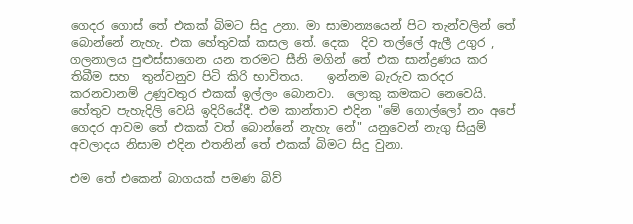ගෙදර ගොස් තේ එකක් බිමට සිදු උනා. මා සාමාන්‍යයෙන් පිට තැන්වලින් තේ  බොන්නේ නැහැ. එක හේතුවක් කසල තේ. දෙක  දිව තල්ලේ ඇලී උගුර , ගලනාලය පුළුස්සාගෙන යන තරමට සීනි මගින් තේ එක සාන්ද්‍රණය කර තිබීම සහ  තුන්වනුව පිටි කිරි භාවිතය.    ඉන්නම බැරුව කරදර කරනවානම් උණුවතුර එකක් ඉල්ලං බොනවා.  ලොකු කමකට නෙවෙයි. හේතුව පැහැදිලි වෙයි ඉදිරියේදී. එම කාන්තාව එදින "මේ ගොල්ලෝ නං අපේ ගෙදර ආවම තේ එකක් වත් බොන්නේ නැහැ නේ" යනුවෙන් නැගු සියුම් අවලාදය නිසාම එදින එතනින් තේ එකක් බිමට සිදු වුනා.

එම තේ එකෙන් බාගයක් පමණ බිව්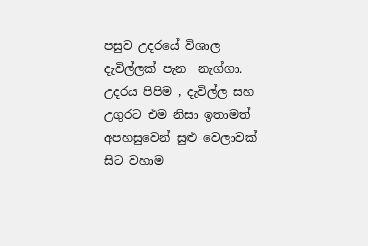පසුව උදරයේ විශාල දැවිල්ලක් පැන  නැග්ගා. උදරය පිපිම , දැවිල්ල සහ උගුරට එම නිසා ඉතාමත් අපහසුවෙන් සුළු වෙලාවක් සිට වහාම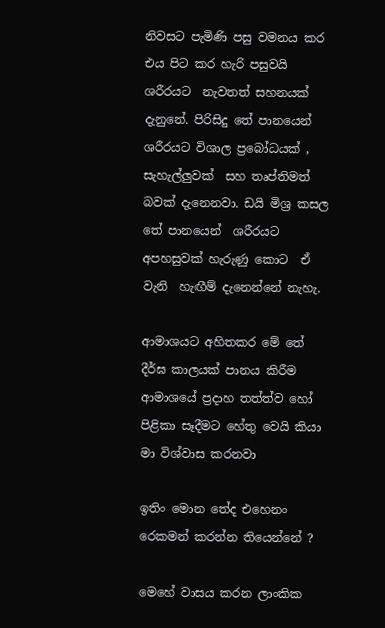නිවසට පැමිණි පසු වමනය කර එය පිට කර හැරි පසුවයි ශරීරයට  නැවතත් සහනයක් දැනුනේ. පිරිසිදු තේ පානයෙන් ශරීරයට විශාල ප්‍රබෝධයක් , සැහැල්ලුවක්  සහ තෘප්තිමත් බවක් දැනෙනවා. ඩයි මිශ්‍ර කසල තේ පානයෙන්  ශරීරයට අපහසුවක් හැරුණු කොට  ඒ වැනි  හැඟීම් දැනෙන්නේ නැහැ.

ආමාශයට අහිතකර මේ තේ දීර්ඝ කාලයක් පානය කිරීම ආමාශයේ ප්‍රදාහ තත්ත්ව හෝ පිළිකා සෑදීමට හේතු වෙයි කියා මා විශ්වාස කරනවා

ඉතිං මොන තේද එහෙනං රෙකමන් කරන්න තියෙන්නේ ?

මෙහේ වාසය කරන ලාංකික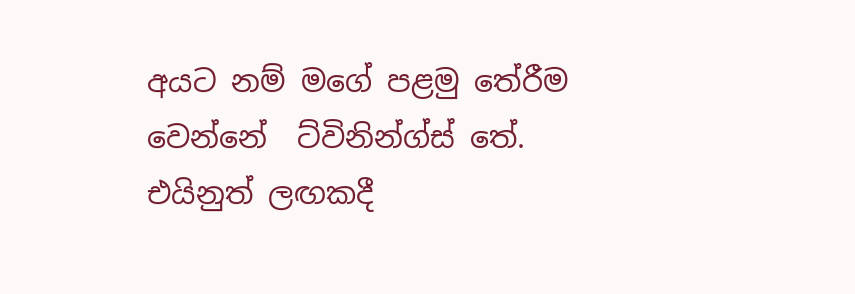අයට නම් මගේ පළමු තේරීම වෙන්නේ  ට්විනින්ග්ස් තේ. එයිනුත් ලඟකදී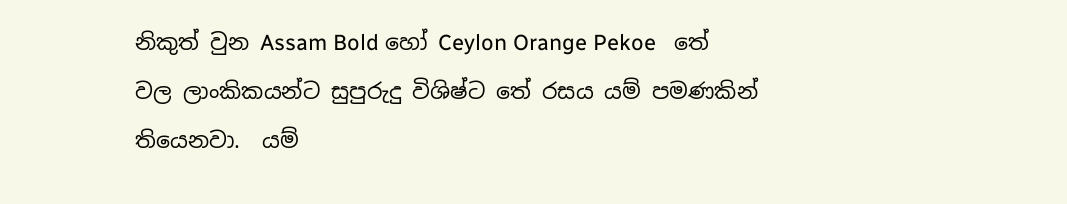නිකුත් වුන Assam Bold හෝ Ceylon Orange Pekoe   තේ වල ලාංකිකයන්ට සුපුරුදු විශිෂ්ට තේ රසය යම් පමණකින් තියෙනවා.  යම්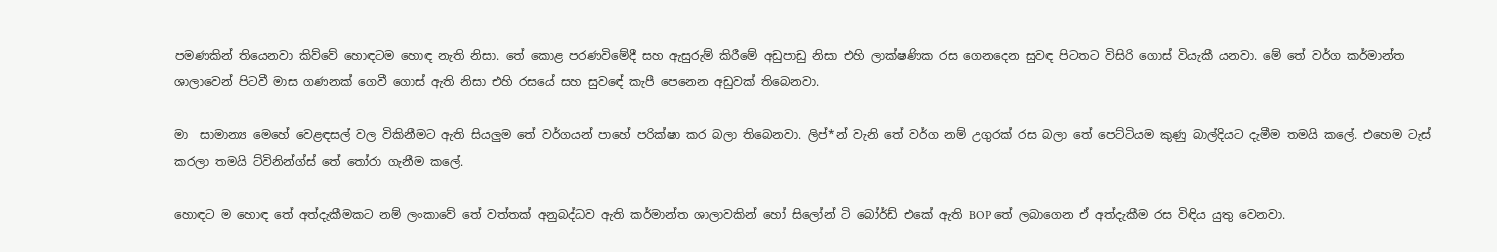පමණකින් තියෙනවා කිව්වේ හොඳටම හොඳ නැති නිසා. තේ කොළ පරණවිමේදී සහ ඇසුරුම් කිරීමේ අඩුපාඩු නිසා එහි ලාක්ෂණික රස ගෙනදෙන සුවඳ පිටතට විසිරි ගොස් වියැකී යනවා. මේ තේ වර්ග කර්මාන්ත ශාලාවෙන් පිටවී මාස ගණනක් ගෙවී ගොස් ඇති නිසා එහි රසයේ සහ සුවඳේ කැපී පෙනෙන අඩුවක් තිබෙනවා.

මා  සාමාන්‍ය මෙහේ වෙළඳසල් වල විකිනීමට ඇති සියලුම තේ වර්ගයන් පාහේ පරික්ෂා කර බලා තිබෙනවා. ලිප්*න් වැනි තේ වර්ග නම් උගුරක් රස බලා තේ පෙට්ටියම කුණු බාල්දියට දැමීම තමයි කලේ. එහෙම ටැස් කරලා තමයි ට්විනින්ග්ස් තේ තෝරා ගැනීම කලේ.

හොඳට ම හොඳ තේ අත්දැකීමකට නම් ලංකාවේ තේ වත්තක් අනුබද්ධව ඇති කර්මාන්ත ශාලාවකින් හෝ සිලෝන් ටි බෝර්ඩ් එකේ ඇති BOP තේ ලබාගෙන ඒ අත්දැකීම රස විඳිය යුතු වෙනවා.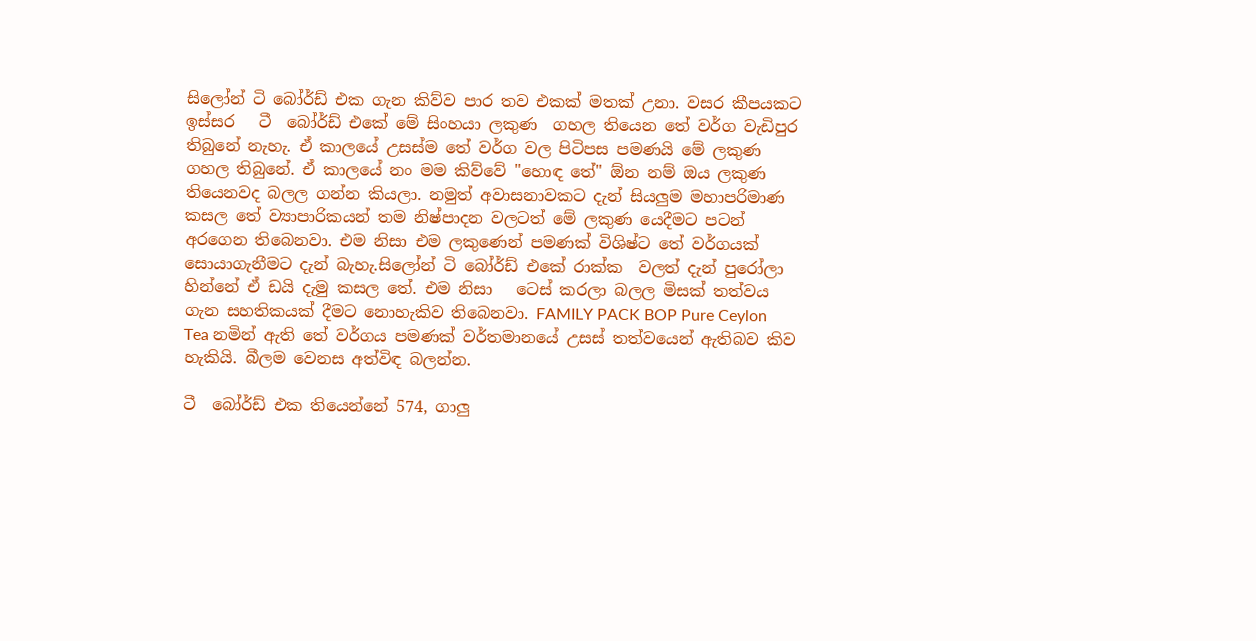සිලෝන් ටි බෝර්ඩ් එක ගැන කිව්ව පාර තව එකක් මතක් උනා. වසර කීපයකට ඉස්සර   ටී  බෝර්ඩ් එකේ මේ සිංහයා ලකුණ  ගහල තියෙන තේ වර්ග වැඩිපුර තිබුනේ නැහැ. ඒ කාලයේ උසස්ම තේ වර්ග වල පිටිපස පමණයි මේ ලකුණ ගහල තිබුනේ. ඒ කාලයේ නං මම කිව්වේ "හොඳ තේ" ඕන නම් ඔය ලකුණ තියෙනවද බලල ගන්න කියලා. නමුත් අවාසනාවකට දැන් සියලුම මහාපරිමාණ කසල තේ ව්‍යාපාරිකයන් තම නිෂ්පාදන වලටත් මේ ලකුණ යෙදීමට පටන් අරගෙන තිබෙනවා. එම නිසා එම ලකුණෙන් පමණක් විශිෂ්ට තේ වර්ගයක් සොයාගැනීමට දැන් බැහැ.සිලෝන් ටි බෝර්ඩ් එකේ රාක්ක  වලත් දැන් පුරෝලා හින්නේ ඒ ඩයි දැමු කසල තේ. එම නිසා   ටෙස් කරලා බලල මිසක් තත්වය ගැන සහතිකයක් දීමට නොහැකිව තිබෙනවා. FAMILY PACK BOP Pure Ceylon Tea නමින් ඇති තේ වර්ගය පමණක් වර්තමානයේ උසස් තත්වයෙන් ඇතිබව කිව හැකියි. බීලම වෙනස අත්විඳ බලන්න.

ටී  බෝර්ඩ් එක තියෙන්නේ 574, ගාලු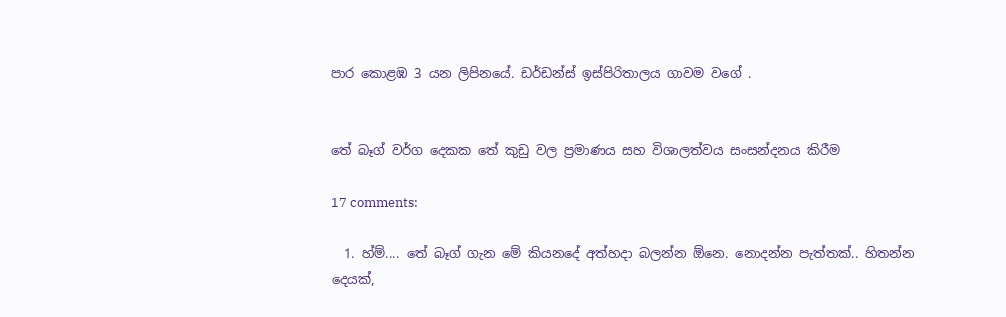පාර කොළඹ 3 යන ලිපිනයේ. ඩර්ඩන්ස් ඉස්පිරිතාලය ගාවම වගේ .


තේ බෑග් වර්ග දෙකක තේ කුඩු වල ප්‍රමාණය සහ විශාලත්වය සංසන්දනය කිරීම

17 comments:

  1. හ්ම්.... තේ බෑග් ගැන මේ කියනදේ අත්හදා බලන්න ඕනෙ. නොදන්න පැත්තක්.. හිතන්න දෙයක්,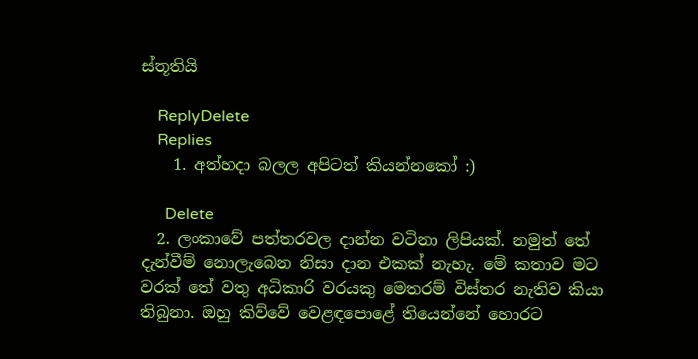ස්තූතියි

    ReplyDelete
    Replies
    1. අත්හදා බලල අපිටත් කියන්නකෝ :)

      Delete
  2. ලංකාවේ පත්තරවල දාන්න වටිනා ලිපියක්. නමුත් තේ දැන්වීම් නොලැබෙන නිසා දාන එකක් නැහැ. මේ කතාව මට වරක් තේ වතු අධිකාරි වරයකු මෙතරම් විස්තර නැතිව කියා තිබුනා. ඔහු කිව්වේ වෙළඳපොළේ තියෙන්නේ හොරට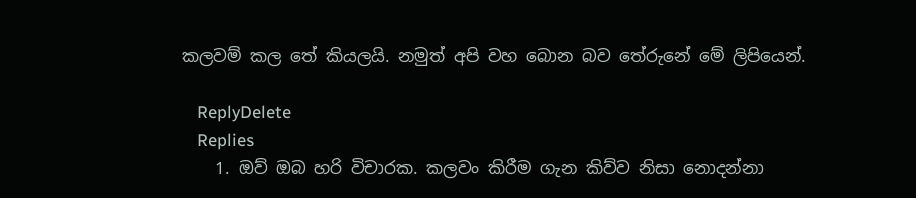කලවම් කල තේ කියලයි. නමුත් අපි වහ බොන බව තේරුනේ මේ ලිපියෙන්.

    ReplyDelete
    Replies
    1. ඔව් ඔබ හරි විචාරක. කලවං කිරීම ගැන කිව්ව නිසා නොදන්නා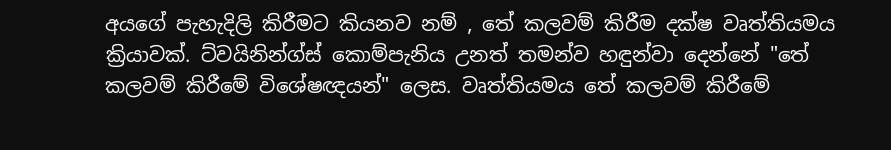අයගේ පැහැදිලි කිරීමට කියනව නම් , තේ කලවම් කිරීම දක්ෂ වෘත්තියමය ක්‍රියාවක්. ට්වයිනින්ග්ස් කොම්පැනිය උනත් තමන්ව හඳුන්වා දෙන්නේ "තේ කලවම් කිරීමේ විශේෂඥයන්" ලෙස. වෘත්තියමය තේ කලවම් කිරීමේ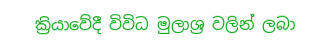ක්‍රියාවේදී විවිධ මුලාශ්‍ර වලින් ලබා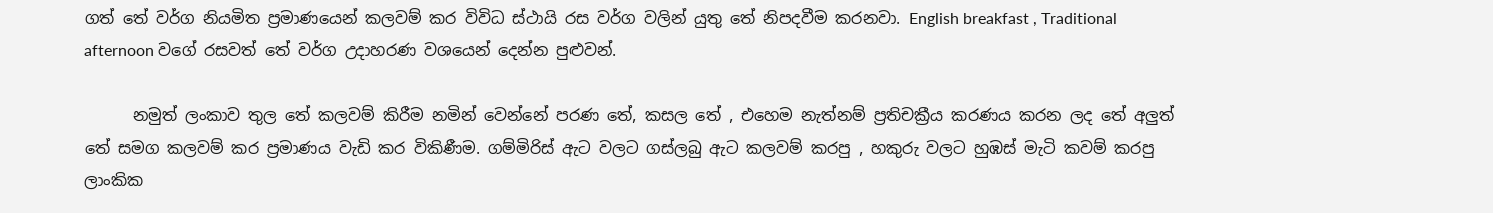ගත් තේ වර්ග නියමිත ප්‍රමාණයෙන් කලවම් කර විවිධ ස්ථායි රස වර්ග වලින් යුතු තේ නිපදවීම කරනවා. English breakfast , Traditional afternoon වගේ රසවත් තේ වර්ග උදාහරණ වශයෙන් දෙන්න පුළුවන්.

      නමුත් ලංකාව තුල තේ කලවම් කිරීම නමින් වෙන්නේ පරණ තේ, කසල තේ , එහෙම නැත්නම් ප්‍රතිචක්‍රීය කරණය කරන ලද තේ අලුත් තේ සමග කලවම් කර ප්‍රමාණය වැඩි කර විකිණීම. ගම්මිරිස් ඇට වලට ගස්ලබු ඇට කලවම් කරපු , හකුරු වලට හුඹස් මැටි කවම් කරපු ලාංකික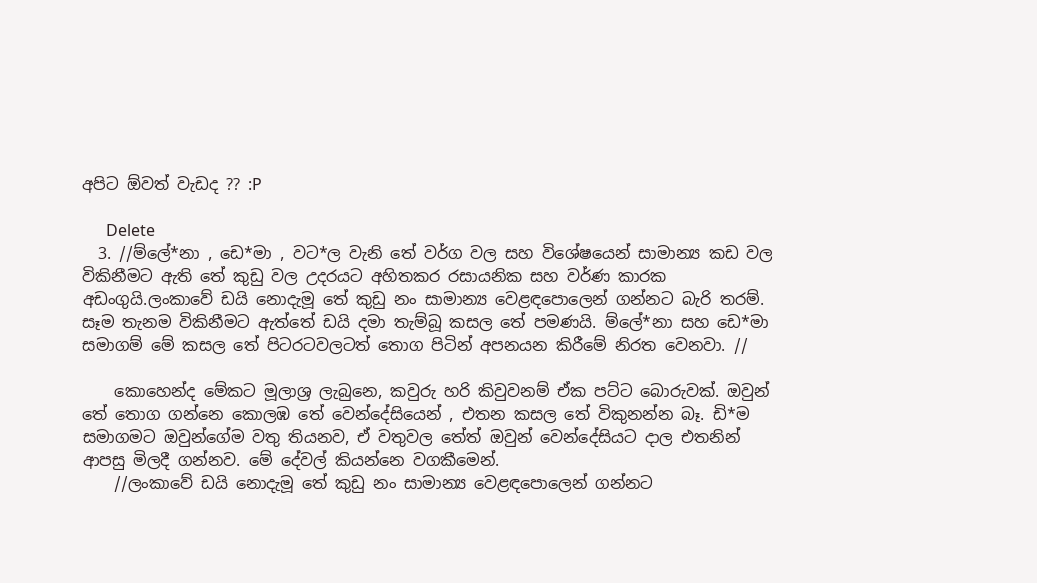අපිට ඕවත් වැඩද ?? :P

      Delete
  3. //ම්ලේ*නා , ඩෙ*මා , වට*ල වැනි තේ වර්ග වල සහ විශේෂයෙන් සාමාන්‍ය කඩ වල විකිනීමට ඇති තේ කුඩු වල උදරයට අහිතකර රසායනික සහ වර්ණ කාරක අඩංගුයි.ලංකාවේ ඩයි නොදැමූ තේ කුඩු නං සාමාන්‍ය වෙළඳපොලෙන් ගන්නට බැරි තරම්. සෑම තැනම විකිනීමට ඇත්තේ ඩයි දමා තැම්බූ කසල තේ පමණයි. ම්ලේ*නා සහ ඩෙ*මා සමාගම් මේ කසල තේ පිටරටවලටත් තොග පිටින් අපනයන කිරීමේ නිරත වෙනවා. //

    කොහෙන්ද මේකට මූලාශ්‍ර ලැබුනෙ, කවුරු හරි කිවුවනම් ඒක පට්ට බොරුවක්. ඔවුන් තේ තොග ගන්නෙ කොලඹ තේ වෙන්දේසියෙන් , එතන කසල තේ විකුනන්න බෑ. ඩි*ම සමාගමට ඔවුන්ගේම වතු තියනව, ඒ වතුවල තේත් ඔවුන් වෙන්දේසියට දාල එතනින් ආපසු මිලදී ගන්නව. මේ දේවල් කියන්නෙ වගකීමෙන්.
    //ලංකාවේ ඩයි නොදැමූ තේ කුඩු නං සාමාන්‍ය වෙළඳපොලෙන් ගන්නට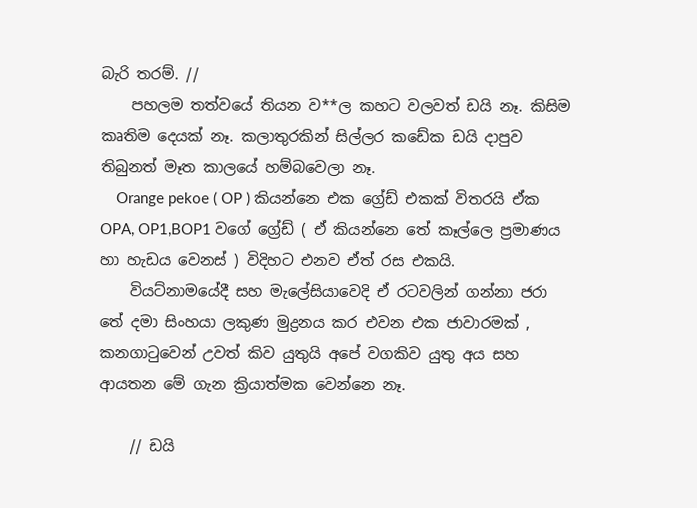බැරි තරම්. //
    පහලම තත්වයේ තියන ව**ල කහට වලවත් ඩයි නෑ. කිසිම කෘතිම දෙයක් නෑ. කලාතුරකින් සිල්ලර කඩේක ඩයි දාපුව තිබුනත් මෑත කාලයේ හම්බවෙලා නෑ.
    Orange pekoe ( OP ) කියන්නෙ එක ග්‍රේඩ් එකක් විතරයි ඒක OPA, OP1,BOP1 වගේ ග්‍රේඩ් ( ඒ කියන්නෙ තේ කෑල්ලෙ ප්‍රමාණය හා හැඩය වෙනස් ) විදිහට එනව ඒත් රස එකයි.
    වියට්නාමයේදී සහ මැලේසියාවෙදි ඒ රටවලින් ගන්නා ජරා තේ දමා සිංහයා ලකුණ මුද්‍රනය කර එවන එක ජාවාරමක් , කනගාටුවෙන් උවත් කිව යුතුයි අපේ වගකිව යුතු අය සහ ආයතන මේ ගැන ක්‍රියාත්මක වෙන්නෙ නෑ.

    // ඩයි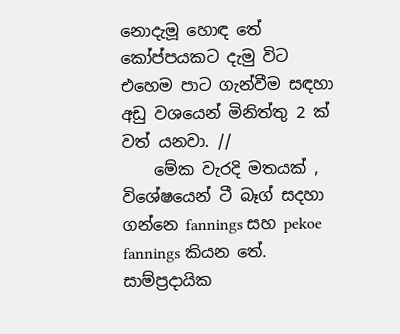නොදැමූ හොඳ තේ කෝප්පයකට දැමු විට එහෙම පාට ගැන්වීම සඳහා අඩු වශයෙන් මිනිත්තු 2 ක් වත් යනවා. //
    මේක වැරදි මතයක් , විශේෂයෙන් ටී බෑග් සදහා ගන්නෙ fannings සහ pekoe fannings කියන තේ. සාම්ප්‍රදායික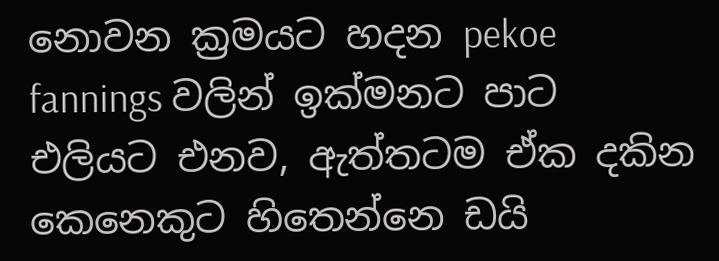නොවන ක්‍රමයට හදන pekoe fannings වලින් ඉක්මනට පාට එලියට එනව, ඇත්තටම ඒක දකින කෙනෙකුට හිතෙන්නෙ ඩයි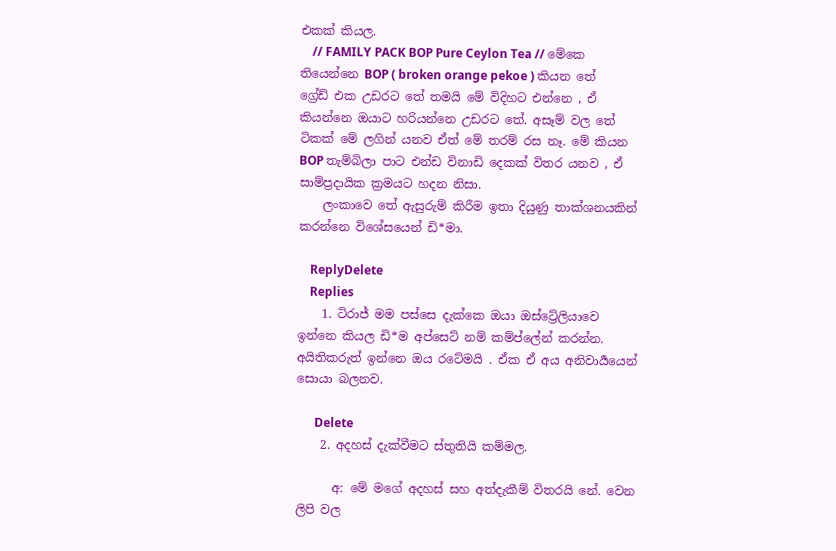එකක් කියල.
    // FAMILY PACK BOP Pure Ceylon Tea // මේකෙ තියෙන්නෙ BOP ( broken orange pekoe ) කියන තේ ග්‍රේඩ් එක උඩරට තේ තමයි මේ විදිහට එන්නෙ , ඒ කියන්නෙ ඔයාට හරියන්නෙ උඩරට තේ. අසෑම් වල තේ ටිකක් මේ ලගින් යනව ඒත් මේ තරම් රස නෑ. මේ කියන BOP තැම්බිලා පාට එන්ඩ විනාඩි දෙකක් විතර යනව , ඒ සාම්ප්‍රදායික ක්‍රමයට හදන නිසා.
    ලංකාවෙ තේ ඇසුරුම් කිරීම ඉතා දියුණු තාක්ශනයකින් කරන්නෙ විශේසයෙන් ඩි*මා.

    ReplyDelete
    Replies
    1. ටිරාජ් මම පස්සෙ දැක්කෙ ඔයා ඔස්ට්‍රේලියාවෙ ඉන්නෙ කියල ඩි*ම අප්සෙට් නම් කම්ප්ලේන් කරන්න. අයිතිකරුත් ඉන්නෙ ඔය රටේමයි . ඒක ඒ අය අනිවාර්‍යයෙන් සොයා බලනව.

      Delete
    2. අදහස් දැක්වීමට ස්තුතියි කම්මල.

      අ: මේ මගේ අදහස් සහ අත්දැකීම් විතරයි නේ. වෙන ලිපි වල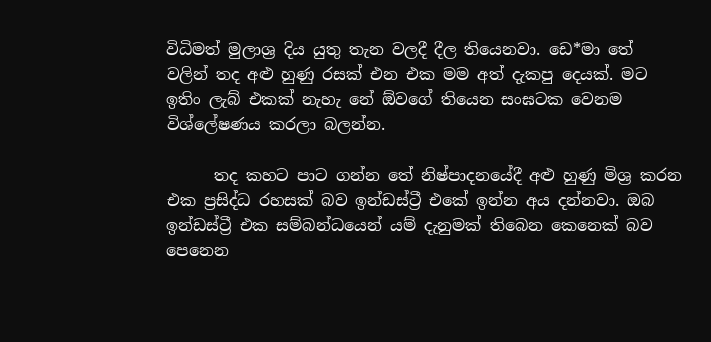විධිමත් මුලාශ්‍ර දිය යුතු තැන වලදී දීල තියෙනවා. ඩෙ*මා තේ වලින් තද අළු හුණු රසක් එන එක මම අත් දැකපු දෙයක්. මට ඉතිං ලැබ් එකක් නැහැ නේ ඕවගේ තියෙන සංඝටක වෙනම විශ්ලේෂණය කරලා බලන්න.

      තද කහට පාට ගන්න තේ නිෂ්පාදනයේදී අළු හුණු මිශ්‍ර කරන එක ප්‍රසිද්ධ රහසක් බව ඉන්ඩස්ට්‍රී එකේ ඉන්න අය දන්නවා. ඔබ ඉන්ඩස්ට්‍රී එක සම්බන්ධයෙන් යම් දැනුමක් තිබෙන කෙනෙක් බව පෙනෙන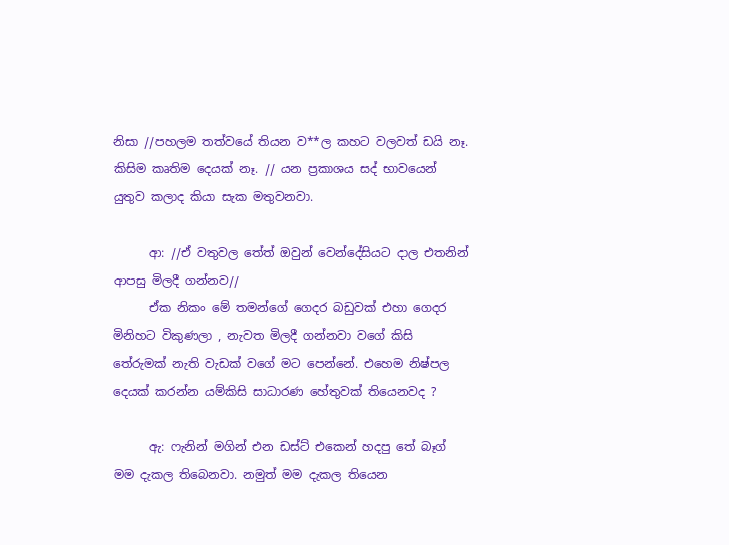නිසා //පහලම තත්වයේ තියන ව**ල කහට වලවත් ඩයි නෑ. කිසිම කෘතිම දෙයක් නෑ. // යන ප්‍රකාශය සද් භාවයෙන් යුතුව කලාද කියා සැක මතුවනවා.

      ආ: //ඒ වතුවල තේත් ඔවුන් වෙන්දේසියට දාල එතනින් ආපසු මිලදී ගන්නව//
      ඒක නිකං මේ තමන්ගේ ගෙදර බඩුවක් එහා ගෙදර මිනිහට විකුණලා , නැවත මිලදී ගන්නවා වගේ කිසි තේරුමක් නැති වැඩක් වගේ මට පෙන්නේ. එහෙම නිෂ්පල දෙයක් කරන්න යම්කිසි සාධාරණ හේතුවක් තියෙනවද ?

      ඇ: ෆැනින් මගින් එන ඩස්ට් එකෙන් හදපු තේ බෑග් මම දැකල තිබෙනවා. නමුත් මම දැකල තියෙන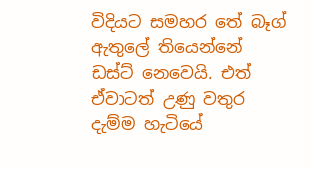විදියට සමහර තේ බෑග් ඇතුලේ තියෙන්නේ ඩස්ට් නෙවෙයි. එත් ඒවාටත් උණු වතුර දැම්ම හැටියේ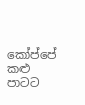කෝප්පේ කළු පාටට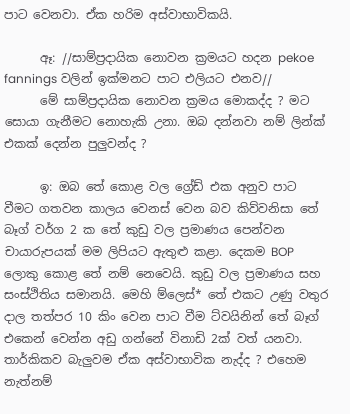පාට වෙනවා. ඒක හරිම අස්වාභාවිකයි.

      ඈ: //සාම්ප්‍රදායික නොවන ක්‍රමයට හදන pekoe fannings වලින් ඉක්මනට පාට එලියට එනව//
      මේ සාම්ප්‍රදායික නොවන ක්‍රමය මොකද්ද ? මට සොයා ගැනීමට නොහැකි උනා. ඔබ දන්නවා නම් ලින්ක් එකක් දෙන්න පුලුවන්ද ?

      ඉ: ඔබ තේ කොළ වල ග්‍රේඩ් එක අනුව පාට වීමට ගතවන කාලය වෙනස් වෙන බව කිව්වනිසා තේ බෑග් වර්ග 2 ක තේ කුඩු වල ප්‍රමාණය පෙන්වන චායාරුපයක් මම ලිපියට ඇතුළු කළා. දෙකම BOP ලොකු කොළ තේ නම් නෙවෙයි. කුඩු වල ප්‍රමාණය සහ සංස්ථිතිය සමානයි. මෙහි ම්ලෙස්* තේ එකට උණු වතුර දාල තත්පර 10 කිං වෙන පාට වීම ට්වයිනින් තේ බෑග් එකෙන් වෙන්න අඩු ගන්නේ විනාඩි 2ක් වත් යනවා. තාර්කිකව බැලුවම ඒක අස්වාභාවික නැද්ද ? එහෙම නැත්නම්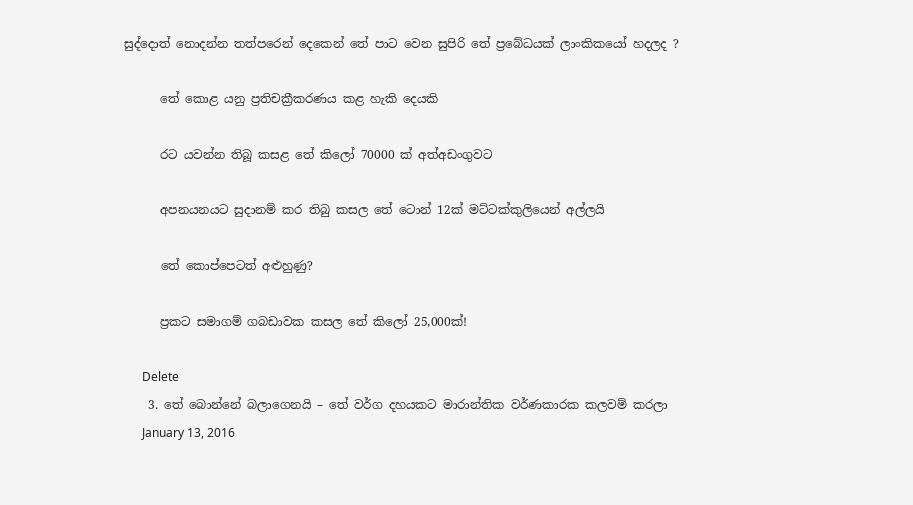සුද්දොත් නොදන්න තත්පරෙන් දෙකෙන් තේ පාට වෙන සුපිරි තේ ප්‍රබේධයක් ලාංකිකයෝ හදලද ?

      තේ කොළ යනු ප්‍රතිචක්‍රීකරණය කළ හැකි දෙයකි

      රට යවන්න තිබූ කසළ තේ කිලෝ 70000 ක්‌ අත්අඩංගුවට

      අපනයනයට සුදානම් කර තිබු කසල තේ ටොන් 12ක් මට්ටක්කුලියෙන් අල්ලයි

      තේ කොප්පෙටත් අළුහුණු?

      ප්‍රකට සමාගම් ගබඩාවක කසල තේ කිලෝ 25,000ක්!

      Delete
    3. තේ බොන්නේ බලාගෙනයි – තේ වර්ග දහයකට මාරාන්තික වර්ණකාරක කලවම් කරලා
      January 13, 2016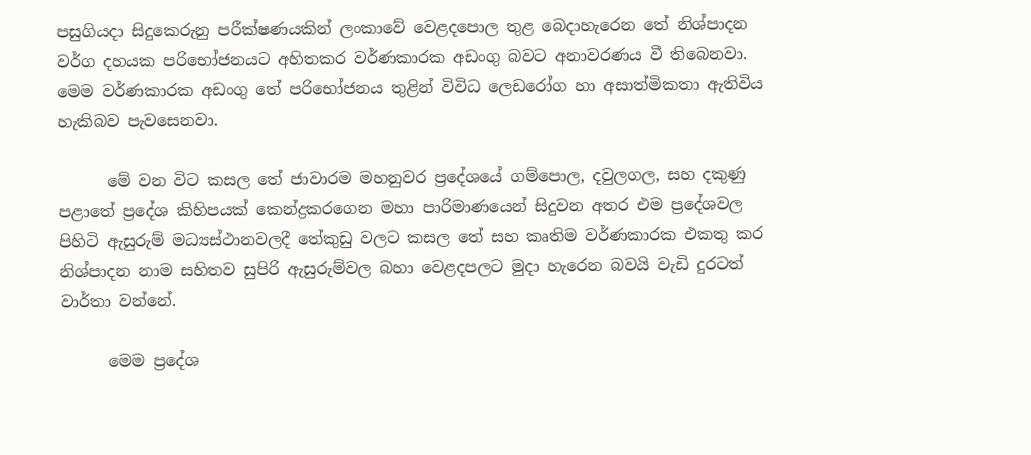පසුගියදා සිදුකෙරුනු පරීක්ෂණයකින් ලංකාවේ වෙළදපොල තුළ බෙදාහැරෙන තේ නිශ්පාදන වර්ග දහයක පරිභෝජනයට අහිතකර වර්ණකාරක අඩංගු බවට අනාවරණය වී තිබෙනවා. මෙම වර්ණකාරක අඩංගු තේ පරිභෝජනය තුළින් විවිධ ලෙඩරෝග හා අසාත්මිකතා ඇතිවිය හැකිබව පැවසෙනවා.

      මේ වන විට කසල තේ ජාවාරම මහනුවර ප්‍රදේශයේ ගම්පොල, දවුලගල, සහ දකුණු පළාතේ ප්‍රදේශ කිහිපයක් කෙන්ද්‍රකරගෙන මහා පාරිමාණයෙන් සිදුවන අතර එම ප්‍රදේශවල පිහිටි ඇසුරුම් මධ්‍යස්ථානවලදී තේකුඩු වලට කසල තේ සහ කෘතිම වර්ණකාරක එකතු කර නිශ්පාදන නාම සහිතව සුපිරි ඇසුරුම්වල බහා වෙළදපලට මුදා හැරෙන බවයි වැඩි දුරටත් වාර්තා වන්නේ.

      මෙම ප්‍රදේශ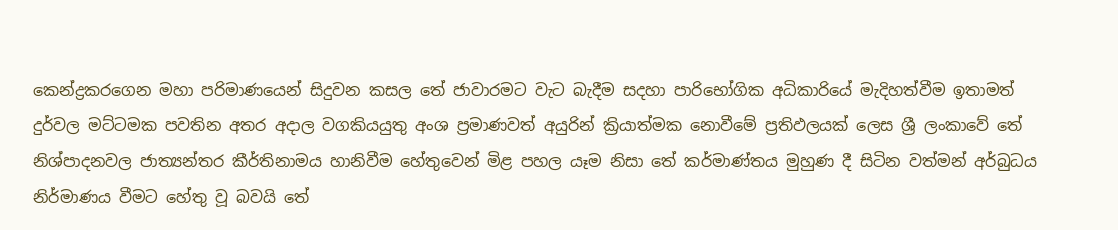කෙන්ද්‍රකරගෙන මහා පරිමාණයෙන් සිදුවන කසල තේ ජාවාරමට වැට බැදීම සදහා පාරිභෝගික අධිකාරියේ මැදිහත්වීම ඉතාමත් දුර්වල මට්ටමක පවතින අතර අදාල වගකියයුතු අංශ ප්‍රමාණවත් අයුරින් ක්‍රියාත්මක නොවීමේ ප්‍රතිඵලයක් ලෙස ශ්‍රී ලංකාවේ තේ නිශ්පාදනවල ජාත්‍යන්තර කීර්තිනාමය හානිවීම හේතුවෙන් මිළ පහල යෑම නිසා තේ කර්මාණ්තය මුහුණ දී සිටින වත්මන් අර්බුධය නිර්මාණය වීමට හේතු වූ බවයි තේ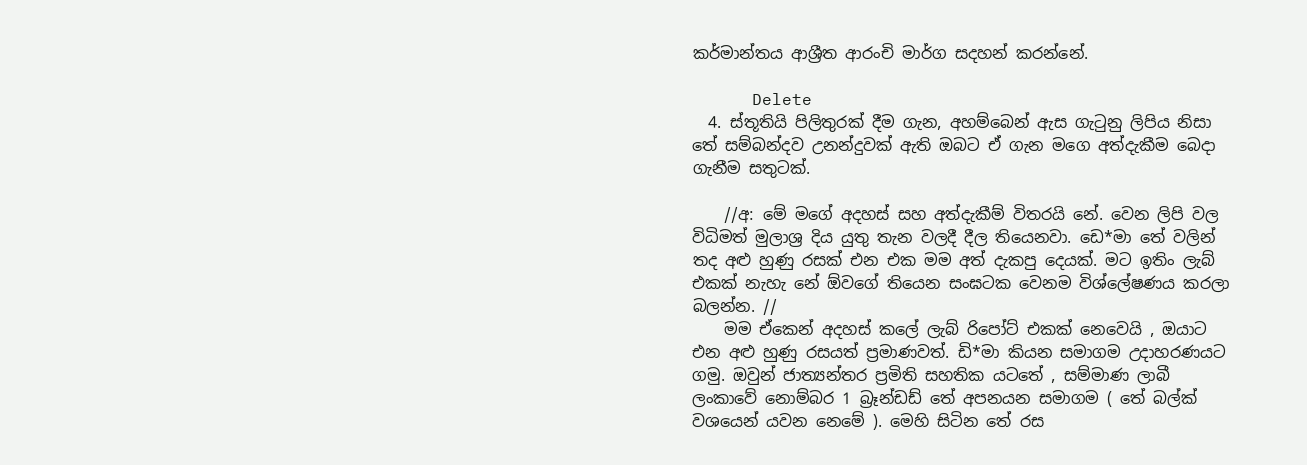කර්මාන්තය ආශ්‍රීත ආරංචි මාර්ග සදහන් කරන්නේ.

      Delete
  4. ස්තූතියි පිලිතුරක් දීම ගැන, අහම්බෙන් ඇස ගැටුනු ලිපිය නිසා තේ සම්බන්දව උනන්දුවක් ඇති ඔබට ඒ ගැන මගෙ අත්දැකීම බෙදා ගැනීම සතුටක්.

    //අ: මේ මගේ අදහස් සහ අත්දැකීම් විතරයි නේ. වෙන ලිපි වල විධිමත් මුලාශ්‍ර දිය යුතු තැන වලදී දීල තියෙනවා. ඩෙ*මා තේ වලින් තද අළු හුණු රසක් එන එක මම අත් දැකපු දෙයක්. මට ඉතිං ලැබ් එකක් නැහැ නේ ඕවගේ තියෙන සංඝටක වෙනම විශ්ලේෂණය කරලා බලන්න. //
    මම ඒකෙන් අදහස් කලේ ලැබ් රිපෝට් එකක් නෙවෙයි , ඔයාට එන අළු හුණු රසයත් ප්‍රමාණවත්. ඩි*මා කියන සමාගම උදාහරණයට ගමු. ඔවුන් ජාත්‍යන්තර ප්‍රමිති සහතික යටතේ , සම්මාණ ලාබී ලංකාවේ නොම්බර 1 බ්‍රෑන්ඩඩ් තේ අපනයන සමාගම ( තේ බල්ක් වශයෙන් යවන නෙමේ ). මෙහි සිටින තේ රස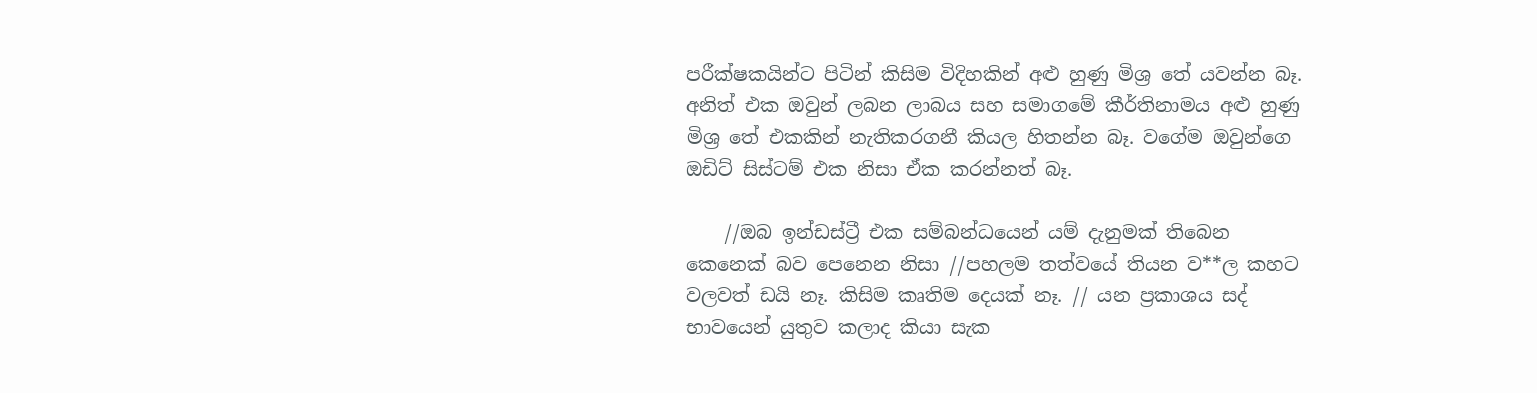පරීක්ෂකයින්ට පිටින් කිසිම විදිහකින් අළු හුණු මිශ්‍ර තේ යවන්න බෑ. අනිත් එක ඔවුන් ලබන ලාබය සහ සමාගමේ කීර්තිනාමය අළු හුණු මිශ්‍ර තේ එකකින් නැතිකරගනී කියල හිතන්න බෑ. වගේම ඔවුන්ගෙ ඔඩිට් සිස්ටම් එක නිසා ඒක කරන්නත් බෑ.

    //ඔබ ඉන්ඩස්ට්‍රී එක සම්බන්ධයෙන් යම් දැනුමක් තිබෙන කෙනෙක් බව පෙනෙන නිසා //පහලම තත්වයේ තියන ව**ල කහට වලවත් ඩයි නෑ. කිසිම කෘතිම දෙයක් නෑ. // යන ප්‍රකාශය සද් භාවයෙන් යුතුව කලාද කියා සැක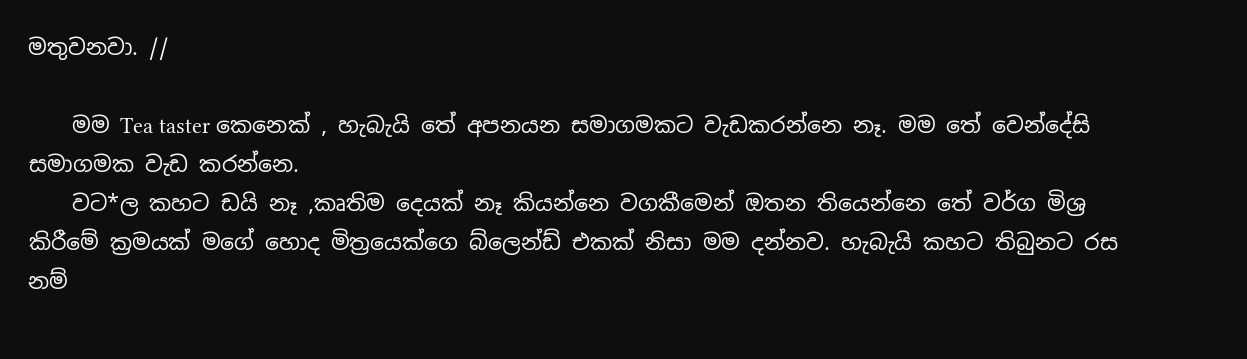මතුවනවා. //

    මම Tea taster කෙනෙක් , හැබැයි තේ අපනයන සමාගමකට වැඩකරන්නෙ නෑ. මම තේ වෙන්දේසි සමාගමක වැඩ කරන්නෙ.
    වට*ල කහට ඩයි නෑ ,කෘතිම දෙයක් නෑ කියන්නෙ වගකීමෙන් ඔතන තියෙන්නෙ තේ වර්ග මිශ්‍ර කිරීමේ ක්‍රමයක් මගේ හොද මිත්‍රයෙක්ගෙ බ්ලෙන්ඩ් එකක් නිසා මම දන්නව. හැබැයි කහට තිබුනට රස නම්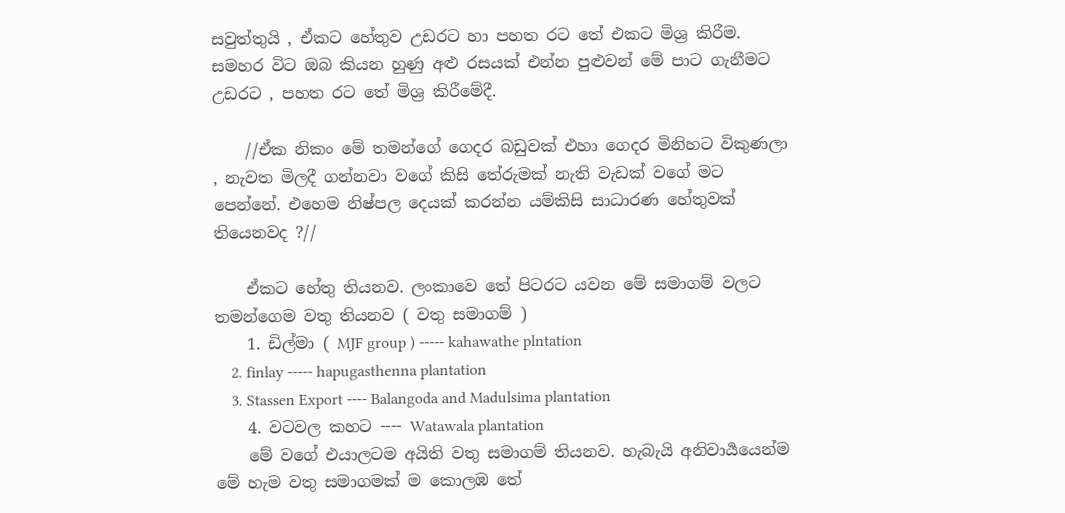සවුත්තුයි , ඒකට හේතුව උඩරට හා පහත රට තේ එකට මිශ්‍ර කිරීම. සමහර විට ඔබ කියන හුණු අළු රසයක් එන්න පුළුවන් මේ පාට ගැනීමට උඩරට , පහත රට තේ මිශ්‍ර කිරීමේදී.

    //ඒක නිකං මේ තමන්ගේ ගෙදර බඩුවක් එහා ගෙදර මිනිහට විකුණලා , නැවත මිලදී ගන්නවා වගේ කිසි තේරුමක් නැති වැඩක් වගේ මට පෙන්නේ. එහෙම නිෂ්පල දෙයක් කරන්න යම්කිසි සාධාරණ හේතුවක් තියෙනවද ?//

    ඒකට හේතු තියනව. ලංකාවෙ තේ පිටරට යවන මේ සමාගම් වලට තමන්ගෙම වතු තියනව ( වතු සමාගම් )
    1. ඩිල්මා ( MJF group ) ----- kahawathe plntation
    2. finlay ----- hapugasthenna plantation
    3. Stassen Export ---- Balangoda and Madulsima plantation
    4. වටවල කහට ---- Watawala plantation
    මේ වගේ එයාලටම අයිති වතු සමාගම් තියනව. හැබැයි අනිවාර්‍යයෙන්ම මේ හැම වතු සමාගමක් ම කොලඹ තේ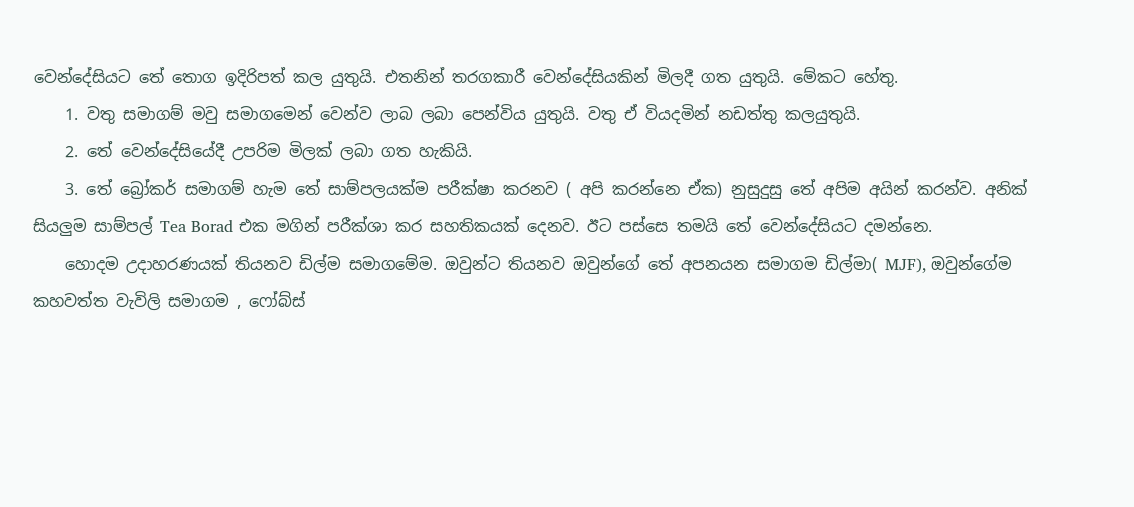වෙන්දේසියට තේ තොග ඉදිරිපත් කල යුතුයි. එතනින් තරගකාරී වෙන්දේසියකින් මිලදී ගත යුතුයි. මේකට හේතු.
    1. වතු සමාගම් මවු සමාගමෙන් වෙන්ව ලාබ ලබා පෙන්විය යුතුයි. වතු ඒ වියදමින් නඩත්තු කලයුතුයි.
    2. තේ වෙන්දේසියේදී උපරිම මිලක් ලබා ගත හැකියි.
    3. තේ බ්‍රෝකර් සමාගම් හැම තේ සාම්පලයක්ම පරීක්ෂා කරනව ( අපි කරන්නෙ ඒක) නුසුදුසු තේ අපිම අයින් කරන්ව. අනික් සියලුම සාම්පල් Tea Borad එක මගින් පරීක්ශා කර සහතිකයක් දෙනව. ඊට පස්සෙ තමයි තේ වෙන්දේසියට දමන්නෙ.
    හොදම උදාහරණයක් තියනව ඩිල්ම සමාගමේම. ඔවුන්ට තියනව ඔවුන්ගේ තේ අපනයන සමාගම ඩිල්මා( MJF), ඔවුන්ගේම කහවත්ත වැවිලි සමාගම , ෆෝබ්ස්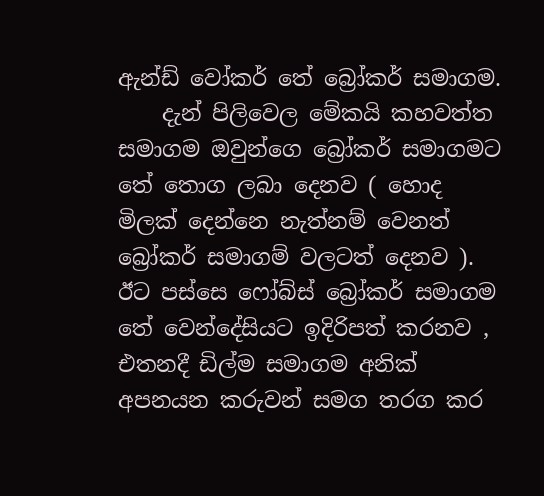ඇන්ඩ් වෝකර් තේ බ්‍රෝකර් සමාගම.
    දැන් පිලිවෙල මේකයි කහවත්ත සමාගම ඔවුන්ගෙ බ්‍රෝකර් සමාගමට තේ තොග ලබා දෙනව ( හොද මිලක් දෙන්නෙ නැත්නම් වෙනත් බ්‍රෝකර් සමාගම් වලටත් දෙනව ). ඊට පස්සෙ ෆෝබ්ස් බ්‍රෝකර් සමාගම තේ වෙන්දේසියට ඉදිරිපත් කරනව , එතනදී ඩිල්ම සමාගම අනික් අපනයන කරුවන් සමග තරග කර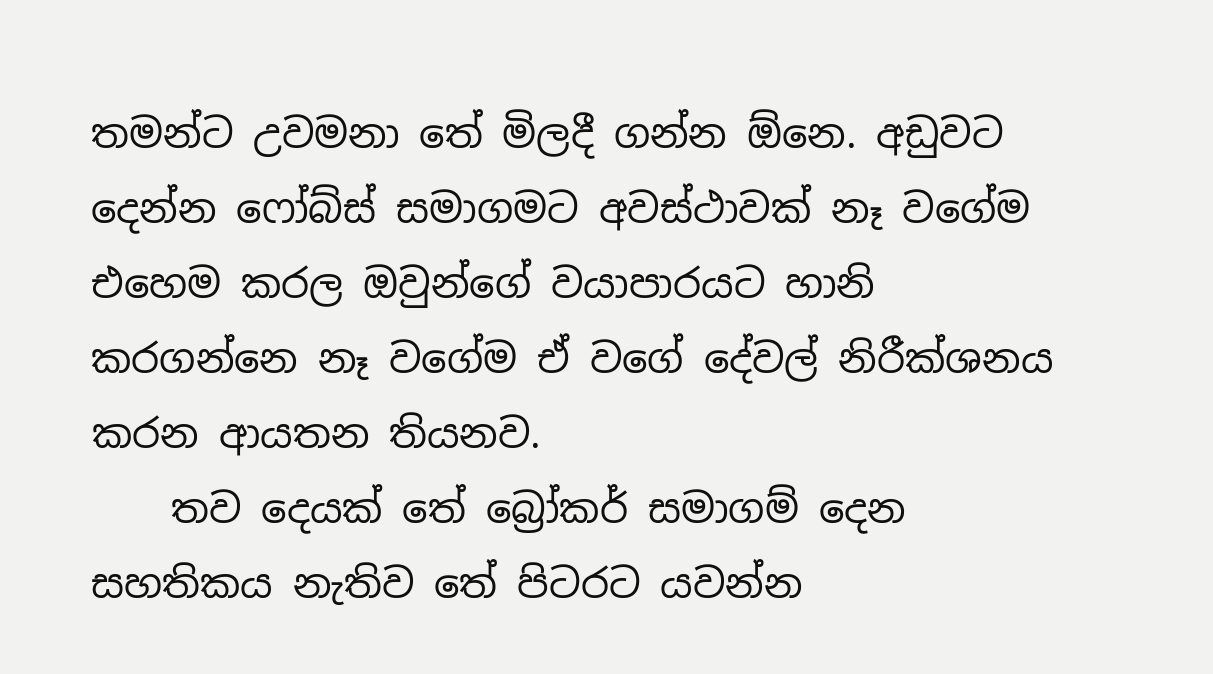තමන්ට උවමනා තේ මිලදී ගන්න ඕනෙ. අඩුවට දෙන්න ෆෝබ්ස් සමාගමට අවස්ථාවක් නෑ වගේම එහෙම කරල ඔවුන්ගේ වයාපාරයට හානි කරගන්නෙ නෑ වගේම ඒ වගේ දේවල් නිරීක්ශනය කරන ආයතන තියනව.
    තව දෙයක් තේ බ්‍රෝකර් සමාගම් දෙන සහතිකය නැතිව තේ පිටරට යවන්න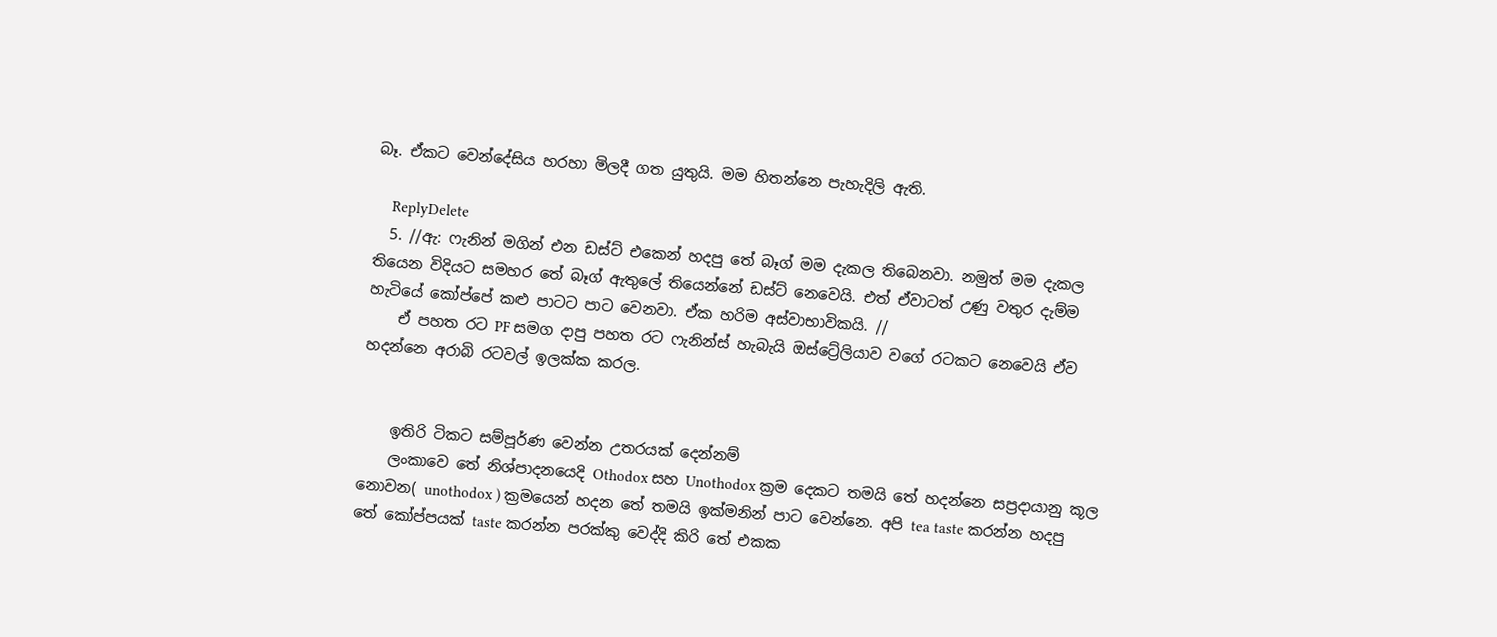බෑ. ඒකට වෙන්දේසිය හරහා මිලදී ගත යුතුයි. මම හිතන්නෙ පැහැදිලි ඇති.

    ReplyDelete
  5. //ඇ: ෆැනින් මගින් එන ඩස්ට් එකෙන් හදපු තේ බෑග් මම දැකල තිබෙනවා. නමුත් මම දැකල තියෙන විදියට සමහර තේ බෑග් ඇතුලේ තියෙන්නේ ඩස්ට් නෙවෙයි. එත් ඒවාටත් උණු වතුර දැම්ම හැටියේ කෝප්පේ කළු පාටට පාට වෙනවා. ඒක හරිම අස්වාභාවිකයි. //
    ඒ පහත රට PF සමග දාපු පහත රට ෆැනින්ස් හැබැයි ඔස්ට්‍රේලියාව වගේ රටකට නෙවෙයි ඒව හදන්නෙ අරාබි රටවල් ඉලක්ක කරල.


    ඉතිරි ටිකට සම්පූර්ණ වෙන්න උතරයක් දෙන්නම්
    ලංකාවෙ තේ නිශ්පාදනයෙදි Othodox සහ Unothodox ක්‍රම දෙකට තමයි තේ හදන්නෙ සප්‍රදායානු කූල නොවන( unothodox ) ක්‍රමයෙන් හදන තේ තමයි ඉක්මනින් පාට වෙන්නෙ. අපි tea taste කරන්න හදපු තේ කෝප්පයක් taste කරන්න පරක්කු වෙද්දි කිරි තේ එකක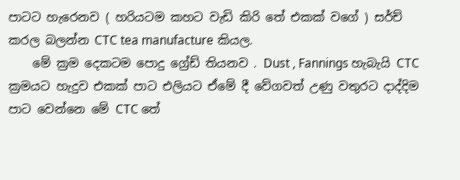පාටට හැරෙනව ( හරියටම කහට වැඩි කිරි තේ එකක් වගේ ) සර්ච් කරල බලන්න CTC tea manufacture කියල.
    මේ ක්‍රම දෙකටම පොදු ග්‍රේඩ් තියනව . Dust , Fannings හැබැයි CTC ක්‍රමයට හැදුව එකක් පාට එලියට ඒමේ දී වේගවත් උණු වතුරට දාද්දිම පාට වෙන්නෙ මේ CTC තේ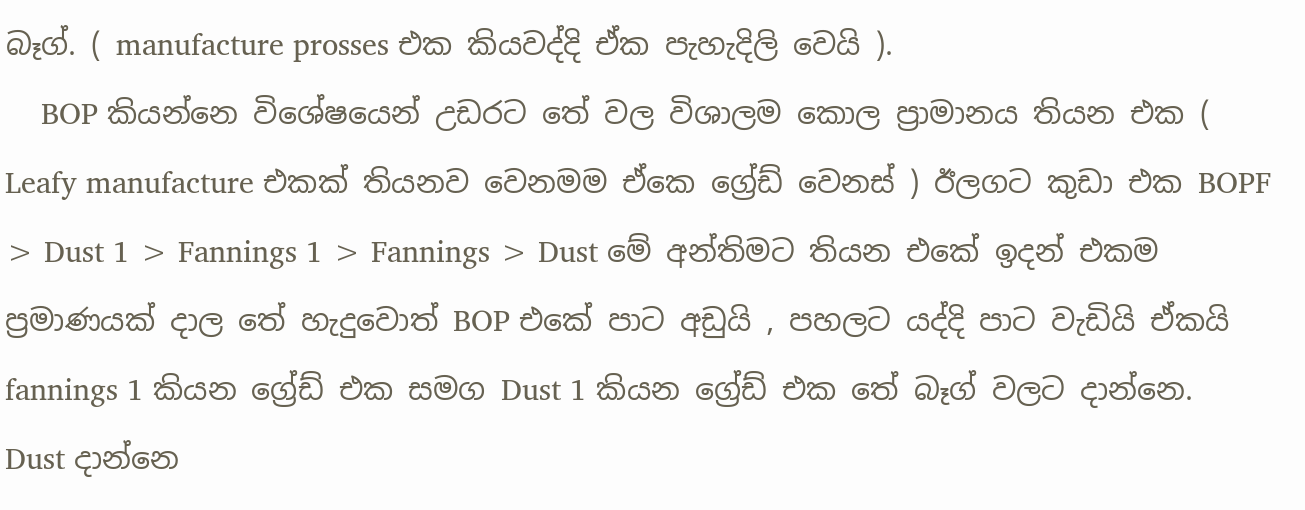බෑග්. ( manufacture prosses එක කියවද්දි ඒක පැහැදිලි වෙයි ).
    BOP කියන්නෙ විශේෂයෙන් උඩරට තේ වල විශාලම කොල ප්‍රාමානය තියන එක ( Leafy manufacture එකක් තියනව වෙනමම ඒකෙ ග්‍රේඩ් වෙනස් ) ඊලගට කුඩා එක BOPF > Dust 1 > Fannings 1 > Fannings > Dust මේ අන්තිමට තියන එකේ ඉදන් එකම ප්‍රමාණයක් දාල තේ හැදුවොත් BOP එකේ පාට අඩුයි , පහලට යද්දි පාට වැඩියි ඒකයි fannings 1 කියන ග්‍රේඩ් එක සමග Dust 1 කියන ග්‍රේඩ් එක තේ බෑග් වලට දාන්නෙ. Dust දාන්නෙ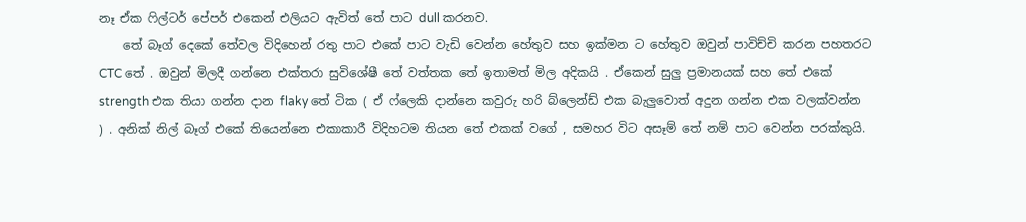නෑ ඒක ෆිල්ටර් පේපර් එකෙන් එලියට ඇවිත් තේ පාට dull කරනව.
    තේ බෑග් දෙකේ තේවල විදිහෙන් රතු පාට එකේ පාට වැඩි වෙන්න හේතුව සහ ඉක්මන ට හේතුව ඔවුන් පාවිච්චි කරන පහතරට CTC තේ . ඔවුන් මිලදී ගන්නෙ එක්තරා සුවිශේෂී තේ වත්තක තේ ඉතාමත් මිල අදිකයි . ඒකෙන් සුලු ප්‍රමානයක් සහ තේ එකේ strength එක තියා ගන්න දාන flaky තේ ටික ( ඒ ෆ්ලෙකි දාන්නෙ කවුරු හරි බ්ලෙන්ඩ් එක බැලුවොත් අදුන ගන්න එක වලක්වන්න ) . අනික් නිල් බෑග් එකේ තියෙන්නෙ එකාකාරී විදිහටම තියන තේ එකක් වගේ , සමහර විට අසෑම් තේ නම් පාට වෙන්න පරක්කුයි.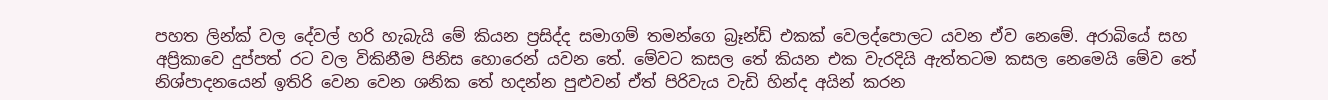පහත ලින්ක් වල දේවල් හරි හැබැයි මේ කියන ප්‍රසිද්ද සමාගම් තමන්ගෙ බ්‍රෑන්ඩ් එකක් වෙලද්පොලට යවන ඒව නෙමේ. අරාබියේ සහ අප්‍රිකාවෙ දුප්පත් රට වල විකිනීම පිනිස හොරෙන් යවන තේ. මේවට කසල තේ කියන එක වැරදියි ඇත්තටම කසල නෙමෙයි මේව තේ නිශ්පාදනයෙන් ඉතිරි වෙන වෙන ශනික තේ හදන්න පුළුවන් ඒත් පිරිවැය වැඩි හින්ද අයින් කරන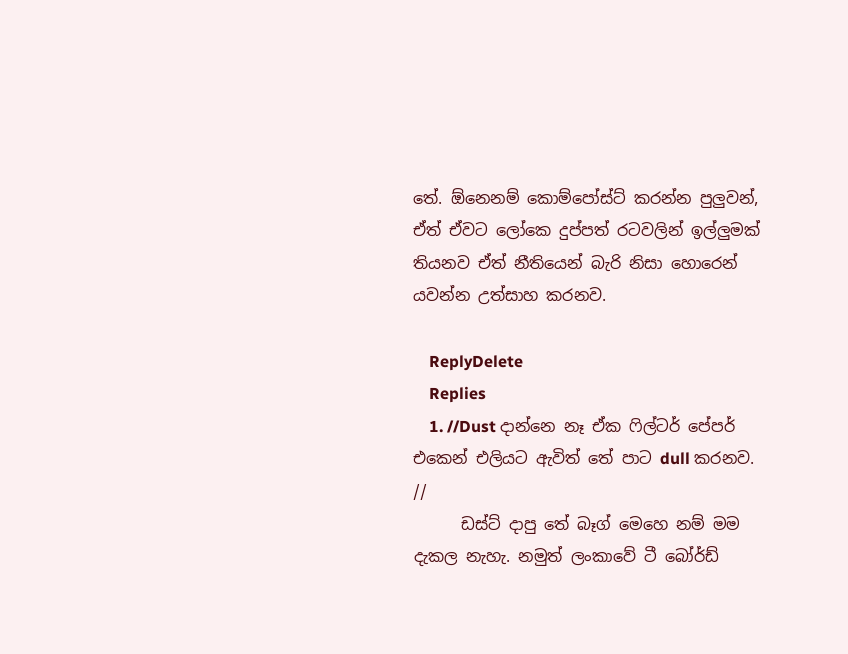තේ. ඕනෙනම් කොම්පෝස්ට් කරන්න පුලුවන්, ඒත් ඒවට ලෝකෙ දුප්පත් රටවලින් ඉල්ලුමක් තියනව ඒත් නීතියෙන් බැරි නිසා හොරෙන් යවන්න උත්සාහ කරනව.

    ReplyDelete
    Replies
    1. //Dust දාන්නෙ නෑ ඒක ෆිල්ටර් පේපර් එකෙන් එලියට ඇවිත් තේ පාට dull කරනව. //
      ඩස්ට් දාපු තේ බෑග් මෙහෙ නම් මම දැකල නැහැ. නමුත් ලංකාවේ ටී බෝර්ඩ්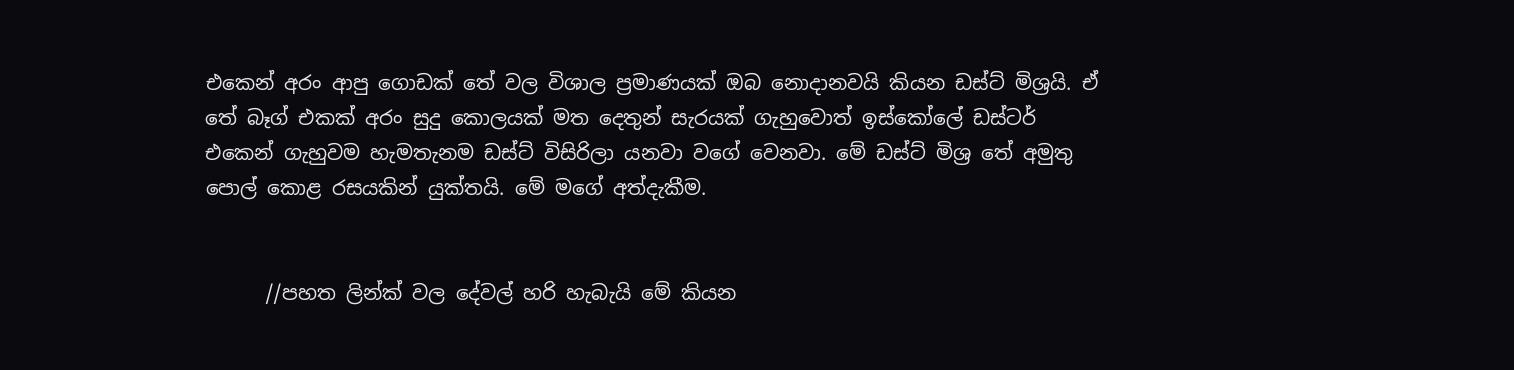එකෙන් අරං ආපු ගොඩක් තේ වල විශාල ප්‍රමාණයක් ඔබ නොදානවයි කියන ඩස්ට් මිශ්‍රයි. ඒ තේ බෑග් එකක් අරං සුදු කොලයක් මත දෙතුන් සැරයක් ගැහුවොත් ඉස්කෝලේ ඩස්ටර් එකෙන් ගැහුවම හැමතැනම ඩස්ට් විසිරිලා යනවා වගේ වෙනවා. මේ ඩස්ට් මිශ්‍ර තේ අමුතු පොල් කොළ රසයකින් යුක්තයි. මේ මගේ අත්දැකීම.


      //පහත ලින්ක් වල දේවල් හරි හැබැයි මේ කියන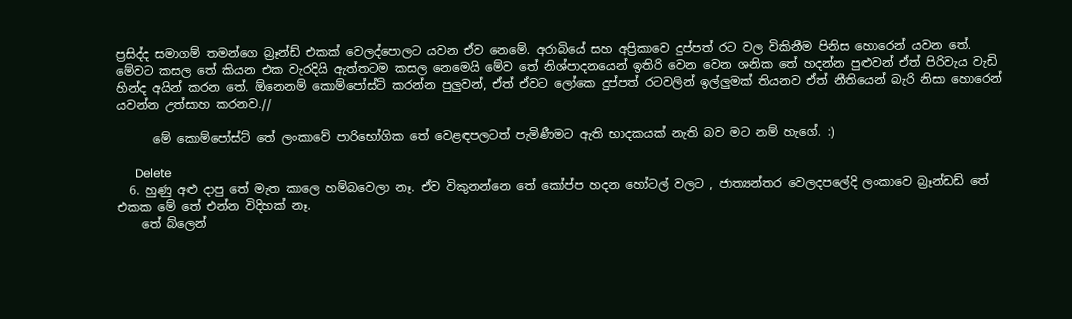ප්‍රසිද්ද සමාගම් තමන්ගෙ බ්‍රෑන්ඩ් එකක් වෙලද්පොලට යවන ඒව නෙමේ. අරාබියේ සහ අප්‍රිකාවෙ දුප්පත් රට වල විකිනීම පිනිස හොරෙන් යවන තේ. මේවට කසල තේ කියන එක වැරදියි ඇත්තටම කසල නෙමෙයි මේව තේ නිශ්පාදනයෙන් ඉතිරි වෙන වෙන ශනික තේ හදන්න පුළුවන් ඒත් පිරිවැය වැඩි හින්ද අයින් කරන තේ. ඕනෙනම් කොම්පෝස්ට් කරන්න පුලුවන්, ඒත් ඒවට ලෝකෙ දුප්පත් රටවලින් ඉල්ලුමක් තියනව ඒත් නීතියෙන් බැරි නිසා හොරෙන් යවන්න උත්සාහ කරනව.//

      මේ කොම්පෝස්ට් තේ ලංකාවේ පාරිභෝගික තේ වෙළඳපලටත් පැමිණීමට ඇති භාදකයක් නැති බව මට නම් හැගේ. :)

      Delete
  6. හුණු අළු දාපු තේ මැත කාලෙ හම්බවෙලා නෑ. ඒව විකුනන්නෙ තේ කෝප්ප හදන හෝටල් වලට , ජාත්‍යන්තර වෙලදපලේදි ලංකාවෙ බ්‍රෑන්ඩඩ් තේ එකක මේ තේ එන්න විදිහක් නෑ.
    තේ බ්ලෙන්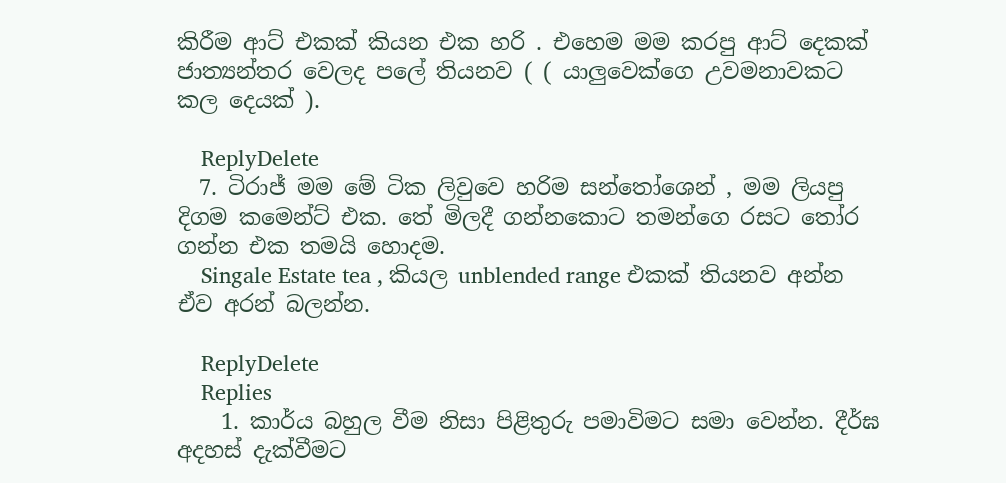කිරීම ආට් එකක් කියන එක හරි . එහෙම මම කරපු ආට් දෙකක් ජාත්‍යන්තර වෙලද පලේ තියනව ( ( යාලුවෙක්ගෙ උවමනාවකට කල දෙයක් ).

    ReplyDelete
  7. ටිරාජ් මම මේ ටික ලිවුවෙ හරිම සන්තෝශෙන් , මම ලියපු දිගම කමෙන්ට් එක. තේ මිලදී ගන්නකොට තමන්ගෙ රසට තෝර ගන්න එක තමයි හොදම.
    Singale Estate tea , කියල unblended range එකක් තියනව අන්න ඒව අරන් බලන්න.

    ReplyDelete
    Replies
    1. කාර්ය බහුල වීම නිසා පිළිතුරු පමාවිමට සමා වෙන්න. දීර්ඝ අදහස් දැක්වීමට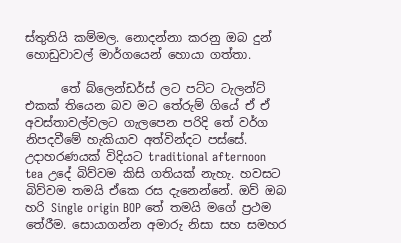ස්තුතියි කම්මල. නොදන්නා කරනු ඔබ දුන් හොඩුවාවල් මාර්ගයෙන් හොයා ගත්තා.

      තේ බ්ලෙන්ඩර්ස් ලට පට්ට ටැලන්ට් එකක් තියෙන බව මට තේරුම් ගියේ ඒ ඒ අවස්තාවල්වලට ගැලපෙන පරිදි තේ වර්ග නිපදවීමේ හැකියාව අත්වින්දට පස්සේ. උදාහරණයක් විදියට traditional afternoon tea උදේ බිව්වම කිසි ගතියක් නැහැ. හවසට බිව්වම තමයි ඒකෙ රස දැනෙන්නේ. ඔව් ඔබ හරි Single origin BOP තේ තමයි මගේ ප්‍රථම තේරීම. සොයාගන්න අමාරු නිසා සහ සමහර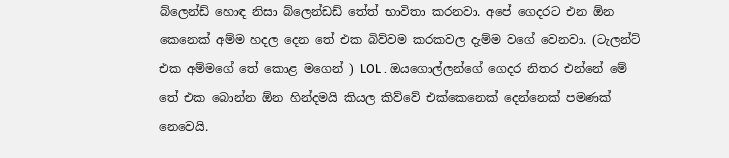බ්ලෙන්ඩ් හොඳ නිසා බ්ලෙන්ඩඩ් තේත් භාවිතා කරනවා. අපේ ගෙදරට එන ඕන කෙනෙක් අම්ම හදල දෙන තේ එක බිව්වම කරකවල දැම්ම වගේ වෙනවා. (ටැලන්ට් එක අම්මගේ තේ කොළ මගෙන් ) LOL . ඔයගොල්ලන්ගේ ගෙදර නිතර එන්නේ මේ තේ එක බොන්න ඕන හින්දමයි කියල කිව්වේ එක්කෙනෙක් දෙන්නෙක් පමණක් නෙවෙයි.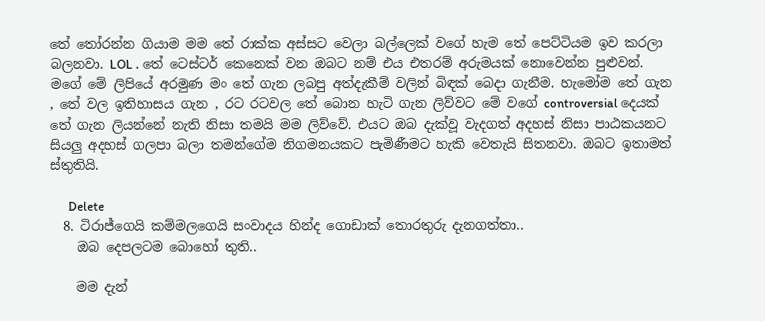තේ තෝරන්න ගියාම මම තේ රාක්ක අස්සට වෙලා බල්ලෙක් වගේ හැම තේ පෙට්ටියම ඉව කරලා බලනවා. LOL . තේ ටෙස්ටර් කෙනෙක් වන ඔබට නම් එය එතරම් අරුමයක් නොවෙන්න පුළුවන්. මගේ මේ ලිපියේ අරමුණ මං තේ ගැන ලබපු අත්දැකීම් වලින් බිඳක් බෙදා ගැනීම. හැමෝම තේ ගැන , තේ වල ඉතිහාසය ගැන , රට රටවල තේ බොන හැටි ගැන ලිව්වට මේ වගේ controversial දෙයක් තේ ගැන ලියන්නේ නැති නිසා තමයි මම ලිව්වේ. එයට ඔබ දැක්වූ වැදගත් අදහස් නිසා පාඨකයනට සියලු අදහස් ගලපා බලා තමන්ගේම නිගමනයකට පැමිණීමට හැකි වෙතැයි සිතනවා. ඔබට ඉතාමත් ස්තුතියි.

      Delete
  8. ටිරාජ්ගෙයි කම්මලගෙයි සංවාදය හින්ද ගොඩාක් තොරතුරු දැනගත්තා..
    ඔබ දෙපලටම බොහෝ තුති..

    මම දැන්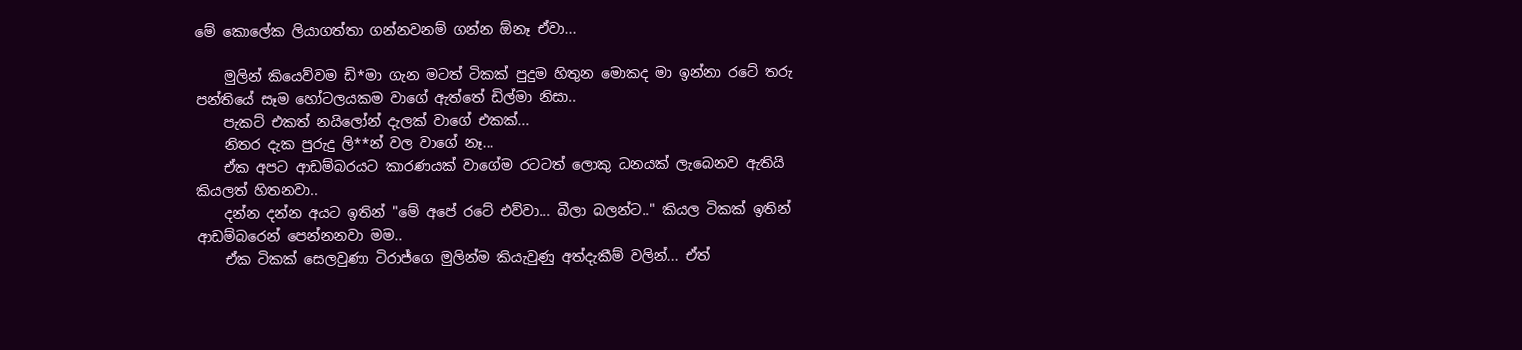මේ කොලේක ලියාගත්තා ගන්නවනම් ගන්න ඕනෑ ඒවා...

    මුලින් කියෙව්වම ඩි*මා ගැන මටත් ටිකක් පුදුම හිතුන මොකද මා ඉන්නා රටේ තරු පන්තියේ සෑම හෝටලයකම වාගේ ඇත්තේ ඩිල්මා නිසා..
    පැකට් එකත් නයිලෝන් දැලක් වාගේ එකක්...
    නිතර දැක පුරුදු ලි**න් වල වාගේ නෑ...
    ඒක අපට ආඩම්බරයට කාරණයක් වාගේම රටටත් ලොකු ධනයක් ලැබෙනව ඇතියි කියලත් හිතනවා..
    දන්න දන්න අයට ඉතින් "මේ අපේ රටේ එව්වා... බීලා බලන්ට.." කියල ටිකක් ඉතින් ආඩම්බරෙන් පෙන්නනවා මම..
    ඒක ටිකක් සෙලවුණා ටිරාජ්ගෙ මුලින්ම කියැවුණු අත්දැකීම් වලින්... ඒත්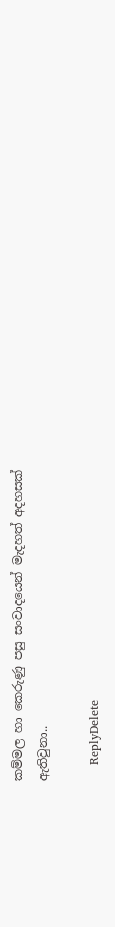කම්මල හා කෙරුණු පසු සංවාදයෙන් මැදහත් අදහසක් ඇතිවුනා..

    ReplyDelete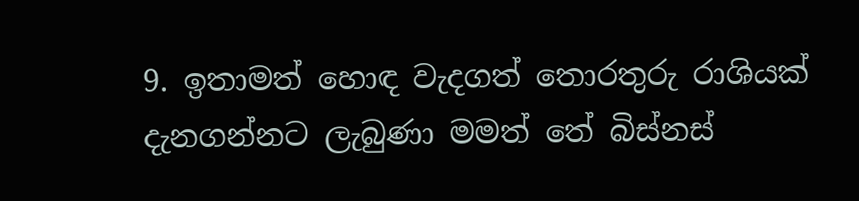9. ඉතාමත් හොඳ වැදගත් තොරතුරු රාශියක් දැනගන්නට ලැබුණා මමත් තේ බිස්නස්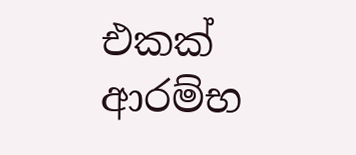එකක් ආරම්භ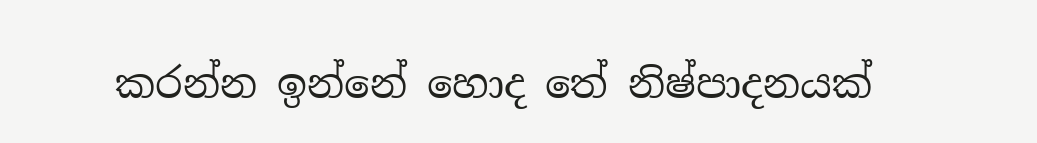කරන්න ඉන්නේ හොද තේ නිෂ්පාදනයක්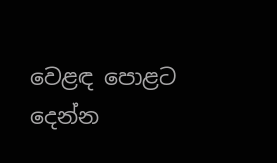වෙළඳ පොළට දෙන්න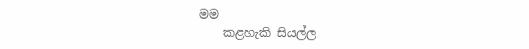මම
    කළහැකි සියල්ල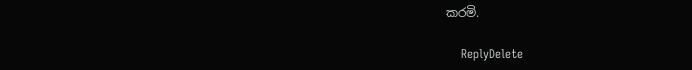කරමි.

    ReplyDelete